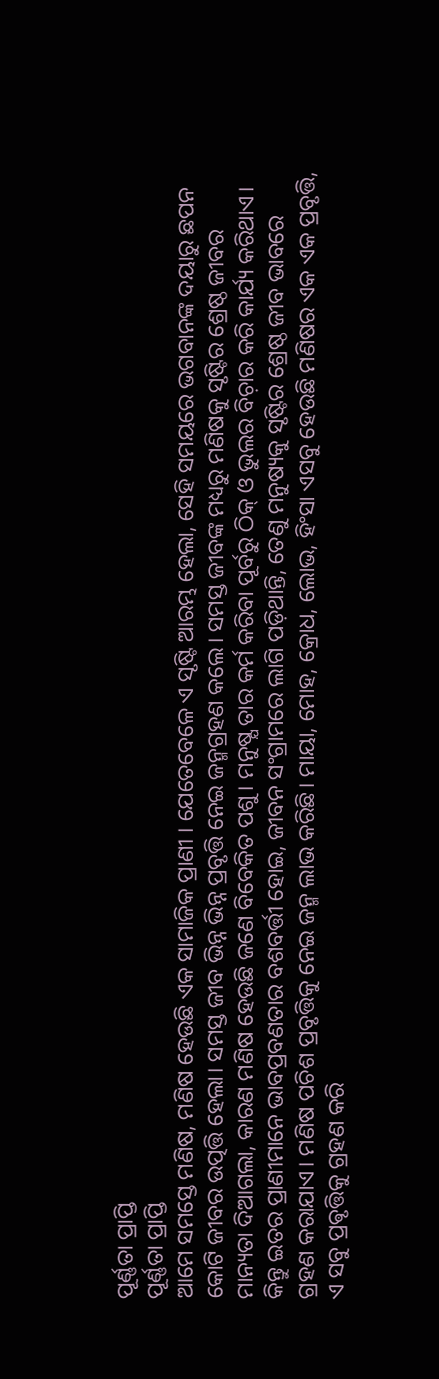ପୂର୍ଣ୍ଣତା ପ୍ରାପ୍ତି
ପୂର୍ଣ୍ଣତା ପ୍ରାପ୍ତି
ଆମେ ସମସ୍ତେ ମଣିଷ, ମଣିଷ ହେଉଛି ଏକ ସାମାଜିକ ପ୍ରାଣୀ । ଯେତେବେଳେ ଏ ସୃଷ୍ଟି ଆରମ୍ଭ ହେଲା, ସେହି ସମୟରେ ଭଗବାନଙ୍କ ଦୟାରୁ ଛପନ କୋଟି ଜୀବର ଉତ୍ପତ୍ତି ହେଲା। ସମସ୍ତ ଜୀବ ଭିନ୍ନ ଭିନ୍ନ ପ୍ରବୃତ୍ତି ନେଇ ଜନ୍ମଗ୍ରହଣ କଲେ। ସମସ୍ତ ଜୀବଙ୍କ ମଧ୍ୟରୁ ମଣିଷକୁ ସୃଷ୍ଟିର ଶ୍ରେଷ୍ଠ ଜୀବର ମାନ୍ୟତା ଦିଆଗଲା, କାରଣ ମଣିଷ ହେଉଛି ଜଣେ ବିବେକିତ ପଶୁ। ମନୁଷ୍ଯ ତାର କର୍ମ କରିବା ପୂର୍ବରୁ ଠିକ୍ ଓ ଭୁଲର ବିଚ଼ାର କରି କାର୍ଯ୍ୟ କରିଥାଏ। କିନ୍ତୁ ଇତର ପ୍ରାଣୀମାନେ ଭାବପ୍ରବଣତାର ବଶବର୍ତ୍ତୀ ହୋଇ, ଜୀବନ ସଂଗ୍ରାମରେ ଲାଗି ପଡ଼ିଥାନ୍ତି, ତେଣୁ ମନୁଷ୍ୟକୁ ସୃଷ୍ଟିର ଶ୍ରେଷ୍ଠ ଜୀବ ଭାବରେ ଗ୍ରହଣ କରାଯାଏ। ମଣିଷ ପଚିଶ ପ୍ରବୃତ୍ତିକୁ ନେଇ ଜନ୍ମ ଲାଭ କରିଛି। ମାୟା, ମୋହ, କ୍ରୋଧ, ଲୋଭ, ହିଂସା ଏସବୁ ହେଉଛି ମଣିଷର ଏକ ଏକ ପ୍ରବୃତ୍ତି, ଏ ସବୁ ପ୍ରଵୃତ୍ତିକୁ ଗ୍ରହଣ କରି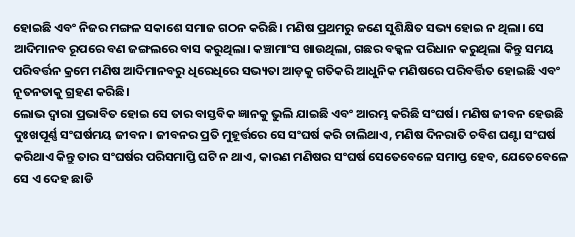ହୋଇଛି ଏବଂ ନିଜର ମଙ୍ଗଳ ସକାଶେ ସମାଜ ଗଠନ କରିଛି। ମଣିଷ ପ୍ରଥମରୁ ଜଣେ ସୁଶିକ୍ଷିତ ସଭ୍ୟ ହୋଇ ନ ଥିଲା। ସେ ଆଦିମାନବ ରୂପରେ ବଣ ଜଙ୍ଗଲରେ ବାସ କରୁଥିଲା। କଞ୍ଚାମାଂସ ଖାଉଥିଲା, ଗଛର ବକ୍କଳ ପରିଧାନ କରୁଥିଲା କିନ୍ତୁ ସମୟ ପରିବର୍ତ୍ତନ କ୍ରମେ ମଣିଷ ଆଦିମାନବରୁ ଧିରେଧିରେ ସଭ୍ୟତା ଆଡ଼କୁ ଗତିକରି ଆଧୁନିକ ମଣିଷରେ ପରିବର୍ତ୍ତିତ ହୋଇଛି ଏବଂ ନୂତନତାକୁ ଗ୍ରହଣ କରିଛି।
ଲୋଭ ଦ୍ୱାରା ପ୍ରଭାବିତ ହୋଇ ସେ ତାର ବାସ୍ତବିକ ଜ୍ଞାନକୁ ଭୁଲି ଯାଇଛି ଏବଂ ଆରମ୍ଭ କରିଛି ସଂଘର୍ଷ। ମଣିଷ ଜୀବନ ହେଉଛି ଦୁଃଖପୂର୍ଣ୍ଣ ସଂଘର୍ଷମୟ ଜୀବନ। ଜୀବନର ପ୍ରତି ମୁହୂର୍ତ୍ତରେ ସେ ସଂଘର୍ଷ କରି ଚାଲିଥାଏ, ମଣିଷ ଦିନରାତି ଚବିଶ ଘଣ୍ଟା ସଂଘର୍ଷ କରିଥାଏ କିନ୍ତୁ ତାର ସଂଘର୍ଷର ପରିସମାପ୍ତି ଘଟି ନ ଥାଏ, କାରଣ ମଣିଷର ସଂଘର୍ଷ ସେତେବେଳେ ସମାପ୍ତ ହେବ, ଯେତେବେଳେ ସେ ଏ ଦେହ ଛାଡି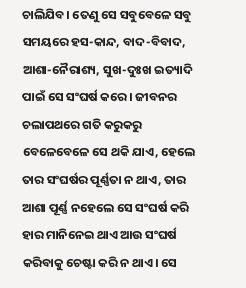ଚାଲିଯିବ। ତେଣୁ ସେ ସବୁବେଳେ ସବୁ ସମୟରେ ହସ-କାନ୍ଦ, ବାଦ-ବିବାଦ, ଆଶା-ନୈରାଶ୍ୟ, ସୁଖ-ଦୁଃଖ ଇତ୍ୟାଦି ପାଇଁ ସେ ସଂଘର୍ଷ କରେ। ଜୀବନର ଚଲାପଥରେ ଗତି କରୁକରୁ ବେଳେବେଳେ ସେ ଥକି ଯାଏ, ହେଲେ ତାର ସଂଘର୍ଷର ପୂର୍ଣ୍ଣତା ନ ଥାଏ, ତାର ଆଶା ପୂର୍ଣ୍ଣ ନହେଲେ ସେ ସଂଘର୍ଷ କରି ହାର ମାନିନେଇ ଥାଏ ଆଉ ସଂଘର୍ଷ କରିବାକୁ ଚେଷ୍ଟା କରି ନ ଥାଏ। ସେ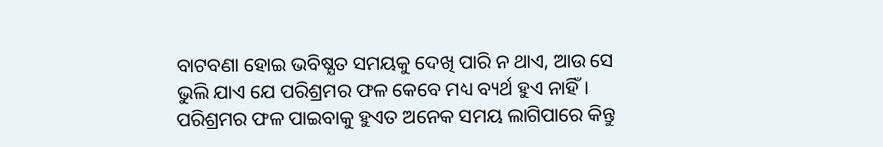ବାଟବଣା ହୋଇ ଭବିଷ୍ଯତ ସମୟକୁ ଦେଖି ପାରି ନ ଥାଏ, ଆଉ ସେ ଭୁଲି ଯାଏ ଯେ ପରିଶ୍ରମର ଫଳ କେବେ ମଧ୍ୟ ବ୍ୟର୍ଥ ହୁଏ ନାହିଁ। ପରିଶ୍ରମର ଫଳ ପାଇବାକୁ ହୁଏତ ଅନେକ ସମୟ ଲାଗିପାରେ କିନ୍ତୁ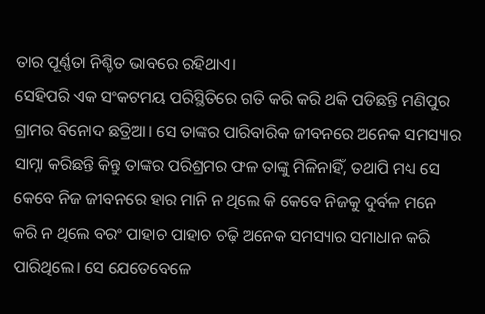ତାର ପୂର୍ଣ୍ଣତା ନିଶ୍ଚିତ ଭାବରେ ରହିଥାଏ।
ସେହିପରି ଏକ ସଂକଟମୟ ପରିସ୍ଥିତିରେ ଗତି କରି କରି ଥକି ପଡିଛନ୍ତି ମଣିପୁର ଗ୍ରାମର ବିନୋଦ ଛତ୍ରିଆ। ସେ ତାଙ୍କର ପାରିବାରିକ ଜୀବନରେ ଅନେକ ସମସ୍ୟାର ସାମ୍ନା କରିଛନ୍ତି କିନ୍ତୁ ତାଙ୍କର ପରିଶ୍ରମର ଫଳ ତାଙ୍କୁ ମିଳିନାହିଁ, ତଥାପି ମଧ୍ୟ ସେ କେବେ ନିଜ ଜୀବନରେ ହାର ମାନି ନ ଥିଲେ କି କେବେ ନିଜକୁ ଦୁର୍ବଳ ମନେ କରି ନ ଥିଲେ ବରଂ ପାହାଚ ପାହାଚ ଚଢ଼ି ଅନେକ ସମସ୍ୟାର ସମାଧାନ କରି ପାରିଥିଲେ। ସେ ଯେତେବେଳେ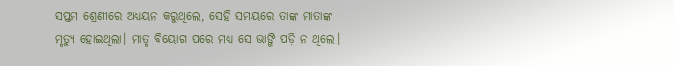ସପ୍ତମ ଶ୍ରେଣୀରେ ଅଧ୍ୟୟନ କରୁଥିଲେ, ସେହି ସମୟରେ ତାଙ୍କ ମାତାଙ୍କ ମୃତ୍ୟୁ ହୋଇଥିଲା। ମାତୃ ବିୟୋଗ ପରେ ମଧ୍ୟ ସେ ଭାଙ୍ଗି ପଡ଼ି ନ ଥିଲେ।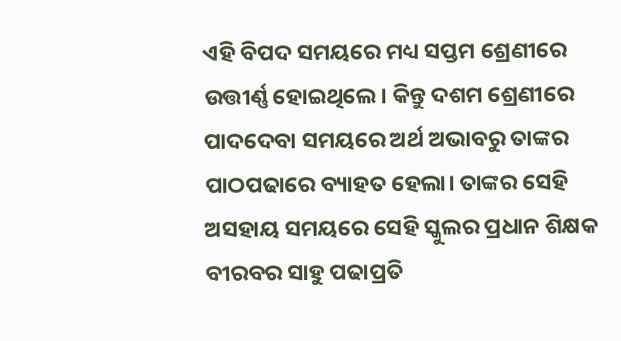ଏହି ବିପଦ ସମୟରେ ମଧ୍ୟ ସପ୍ତମ ଶ୍ରେଣୀରେ ଉତ୍ତୀର୍ଣ୍ଣ ହୋଇଥିଲେ। କିନ୍ତୁ ଦଶମ ଶ୍ରେଣୀରେ ପାଦଦେବା ସମୟରେ ଅର୍ଥ ଅଭାବରୁ ତାଙ୍କର ପାଠପଢାରେ ବ୍ୟାହତ ହେଲା। ତାଙ୍କର ସେହି ଅସହାୟ ସମୟରେ ସେହି ସ୍କୁଲର ପ୍ରଧାନ ଶିକ୍ଷକ ବୀରବର ସାହୁ ପଢାପ୍ରତି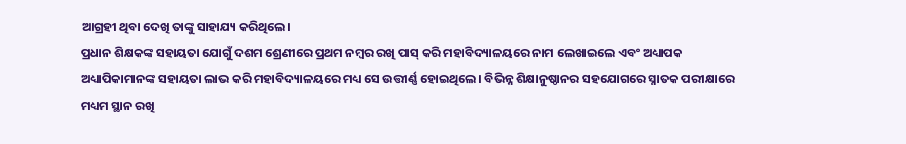ଆଗ୍ରହୀ ଥିବା ଦେଖି ତାଙ୍କୁ ସାହାଯ୍ୟ କରିଥିଲେ।
ପ୍ରଧାନ ଶିକ୍ଷକଙ୍କ ସହାୟତା ଯୋଗୁଁ ଦଶମ ଶ୍ରେଣୀରେ ପ୍ରଥମ ନମ୍ୱର ରଖି ପାସ୍ କରି ମହାବିଦ୍ୟାଳୟରେ ନାମ ଲେଖାଇଲେ ଏବଂ ଅଧ୍ୟାପକ ଅଧ୍ୟାପିକାମାନଙ୍କ ସହାୟତା ଲାଭ କରି ମହାବିଦ୍ୟାଳୟରେ ମଧ୍ୟ ସେ ଉତ୍ତୀର୍ଣ୍ଣ ହୋଇଥିଲେ। ବିଭିନ୍ନ ଶିକ୍ଷାନୁଷ୍ଠାନର ସହଯୋଗରେ ସ୍ନାତକ ପରୀକ୍ଷାରେ ମଧ୍ୟମ ସ୍ଥାନ ରଖି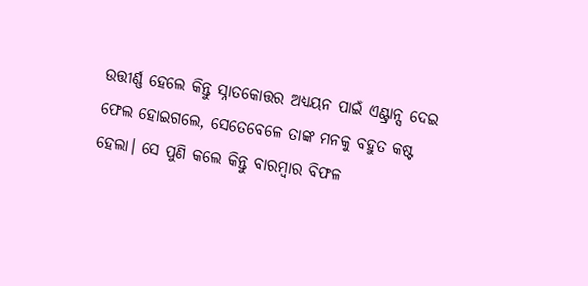ଉତ୍ତୀର୍ଣ୍ଣ ହେଲେ କିନ୍ତୁ ସ୍ନାତକୋତ୍ତର ଅଧ୍ୟୟନ ପାଇଁ ଏଣ୍ଟ୍ରାନ୍ସ ଦେଇ ଫେଲ ହୋଇଗଲେ, ସେତେବେଳେ ତାଙ୍କ ମନକୁ ବହୁତ କଷ୍ଟ ହେଲା। ସେ ପୁଣି କଲେ କିନ୍ତୁ ବାରମ୍ୱାର ବିଫଳ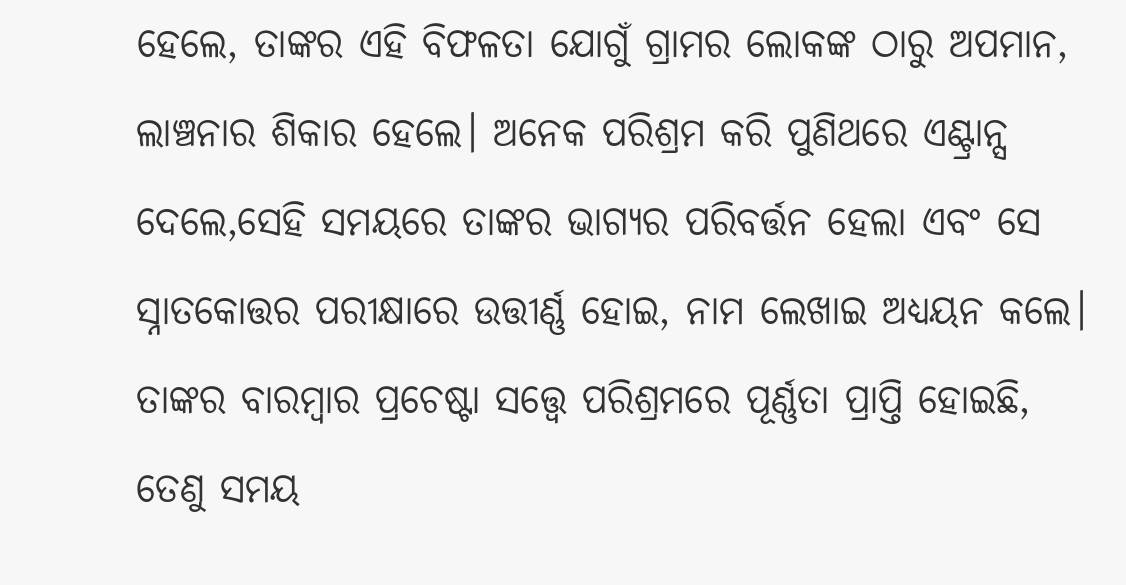ହେଲେ, ତାଙ୍କର ଏହି ବିଫଳତା ଯୋଗୁଁ ଗ୍ରାମର ଲୋକଙ୍କ ଠାରୁ ଅପମାନ, ଲାଞ୍ଚନାର ଶିକାର ହେଲେ। ଅନେକ ପରିଶ୍ରମ କରି ପୁଣିଥରେ ଏଣ୍ଟ୍ରାନ୍ସ ଦେଲେ,ସେହି ସମୟରେ ତାଙ୍କର ଭାଗ୍ଯର ପରିବର୍ତ୍ତନ ହେଲା ଏବଂ ସେ ସ୍ନାତକୋତ୍ତର ପରୀକ୍ଷାରେ ଉତ୍ତୀର୍ଣ୍ଣ ହୋଇ, ନାମ ଲେଖାଇ ଅଧ୍ୟୟନ କଲେ। ତାଙ୍କର ବାରମ୍ୱାର ପ୍ରଚେଷ୍ଟା ସତ୍ତ୍ବେ ପରିଶ୍ରମରେ ପୂର୍ଣ୍ଣତା ପ୍ରାପ୍ତି ହୋଇଛି, ତେଣୁ ସମୟ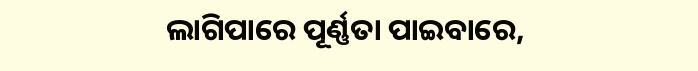ଲାଗିପାରେ ପୂର୍ଣ୍ଣତା ପାଇବାରେ,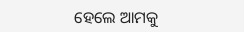ହେଲେ ଆମକୁ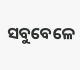ସବୁବେଳେ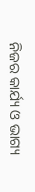ନିଜର କାର୍ଯ୍ୟ ଓ ଭାଗ୍ୟ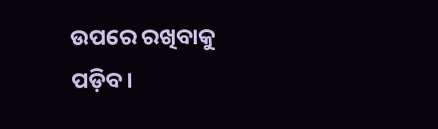ଉପରେ ରଖିବାକୁ ପଡ଼ିବ।